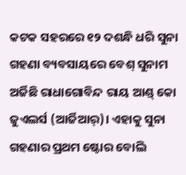କଟକ ସହରରେ ୧୨ ଦଶନ୍ଧି ଧରି ସୁନା ଗହଣା ବ୍ୟବସାୟରେ ବେଶ୍ ସୁନାମ ଅର୍ଜିଛି ରାଧାଗୋବିନ୍ଦ ରାୟ ଆଣ୍ଡ୍ କୋ ଜୁଏଲର୍ସ (ଆର୍ଜିଆର୍)। ଏହାକୁ ସୁନା ଗହଣାର ପ୍ରଥମ ଷ୍ଟୋର ବୋଲି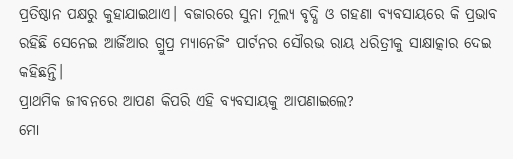ପ୍ରତିଷ୍ଠାନ ପକ୍ଷରୁ କୁହାଯାଇଥାଏ। ବଜାରରେ ସୁନା ମୂଲ୍ୟ ବୃଦ୍ଧି ଓ ଗହଣା ବ୍ୟବସାୟରେ କି ପ୍ରଭାବ ରହିଛି ସେନେଇ ଆର୍ଜିଆର ଗ୍ରୁପ୍ର ମ୍ୟାନେଜିଂ ପାର୍ଟନର ସୌରଭ ରାୟ ଧରିତ୍ରୀକୁ ସାକ୍ଷାତ୍କାର ଦେଇ କହିଛନ୍ତି।
ପ୍ରାଥମିକ ଜୀବନରେ ଆପଣ କିପରି ଏହି ବ୍ୟବସାୟକୁ ଆପଣାଇଲେ?
ମୋ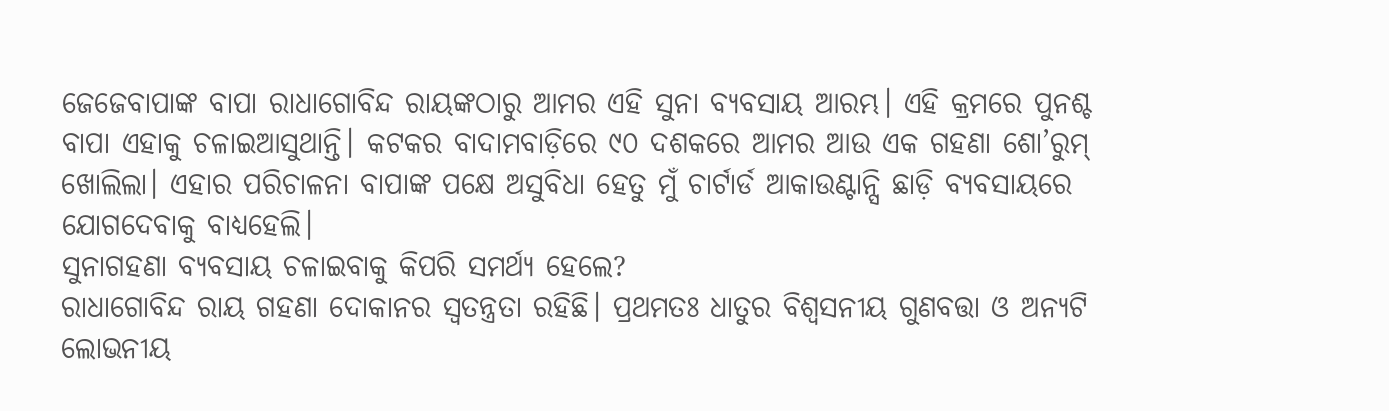ଜେଜେବାପାଙ୍କ ବାପା ରାଧାଗୋବିନ୍ଦ ରାୟଙ୍କଠାରୁ ଆମର ଏହି ସୁନା ବ୍ୟବସାୟ ଆରମ୍ଭ। ଏହି କ୍ରମରେ ପୁନଶ୍ଚ ବାପା ଏହାକୁ ଚଳାଇଆସୁଥାନ୍ତି। କଟକର ବାଦାମବାଡ଼ିରେ ୯୦ ଦଶକରେ ଆମର ଆଉ ଏକ ଗହଣା ଶୋ’ରୁମ୍ ଖୋଲିଲା। ଏହାର ପରିଚାଳନା ବାପାଙ୍କ ପକ୍ଷେ ଅସୁବିଧା ହେତୁ ମୁଁ ଚାର୍ଟାର୍ଡ ଆକାଉଣ୍ଟାନ୍ସି ଛାଡ଼ି ବ୍ୟବସାୟରେ ଯୋଗଦେବାକୁ ବାଧ୍ୟହେଲି।
ସୁନାଗହଣା ବ୍ୟବସାୟ ଚଳାଇବାକୁ କିପରି ସମର୍ଥ୍ୟ ହେଲେ?
ରାଧାଗୋବିନ୍ଦ ରାୟ ଗହଣା ଦୋକାନର ସ୍ବତନ୍ତ୍ରତା ରହିଛି। ପ୍ରଥମତଃ ଧାତୁର ବିଶ୍ୱସନୀୟ ଗୁଣବତ୍ତା ଓ ଅନ୍ୟଟି ଲୋଭନୀୟ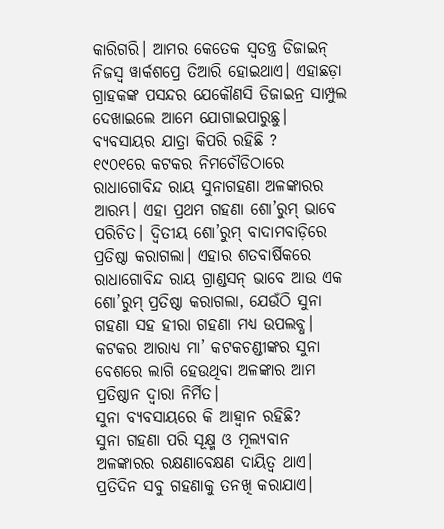କାରିଗରି। ଆମର କେତେକ ସ୍ବତନ୍ତ୍ର ଡିଜାଇନ୍ ନିଜସ୍ବ ୱାର୍କଶପ୍ରେ ତିଆରି ହୋଇଥାଏ। ଏହାଛଡ଼ା ଗ୍ରାହକଙ୍କ ପସନ୍ଦର ଯେକୌଣସି ଡିଜାଇନ୍ର ସାମ୍ପୁଲ ଦେଖାଇଲେ ଆମେ ଯୋଗାଇପାରୁଛୁ।
ବ୍ୟବସାୟର ଯାତ୍ରା କିପରି ରହିଛି ?
୧୯୦୧ରେ କଟକର ନିମଚୌଡିଠାରେ ରାଧାଗୋବିନ୍ଦ ରାୟ ସୁନାଗହଣା ଅଳଙ୍କାରର ଆରମ୍ଭ। ଏହା ପ୍ରଥମ ଗହଣା ଶୋ’ରୁମ୍ ଭାବେ ପରିଚିତ। ଦ୍ୱିତୀୟ ଶୋ’ରୁମ୍ ବାଦାମବାଡ଼ିରେ ପ୍ରତିଷ୍ଠା କରାଗଲା। ଏହାର ଶତବାର୍ଷିକରେ ରାଧାଗୋବିନ୍ଦ ରାୟ ଗ୍ରାଣ୍ଡସନ୍ ଭାବେ ଆଉ ଏକ ଶୋ’ରୁମ୍ ପ୍ରତିଷ୍ଠା କରାଗଲା, ଯେଉଁଠି ସୁନା ଗହଣା ସହ ହୀରା ଗହଣା ମଧ୍ୟ ଉପଲବ୍ଧ। କଟକର ଆରାଧ୍ୟ ମା’ କଟକଚଣ୍ଡୀଙ୍କର ସୁନା ବେଶରେ ଲାଗି ହେଉଥିବା ଅଳଙ୍କାର ଆମ ପ୍ରତିଷ୍ଠାନ ଦ୍ୱାରା ନିର୍ମିତ।
ସୁନା ବ୍ୟବସାୟରେ କି ଆହ୍ବାନ ରହିଛି?
ସୁନା ଗହଣା ପରି ସୂକ୍ଷ୍ମ ଓ ମୂଲ୍ୟବାନ ଅଳଙ୍କାରର ରକ୍ଷଣାବେକ୍ଷଣ ଦାୟିତ୍ୱ ଥାଏ। ପ୍ରତିଦିନ ସବୁ ଗହଣାକୁ ତନଖି କରାଯାଏ।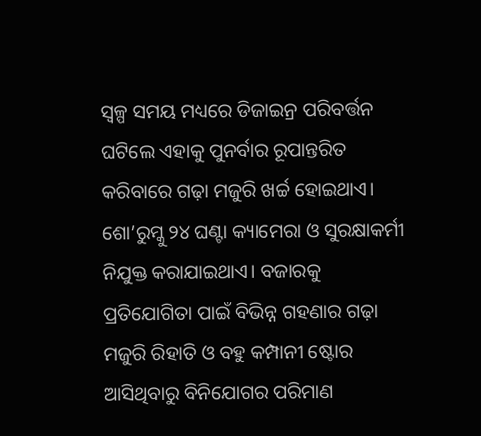ସ୍ବଳ୍ପ ସମୟ ମଧ୍ୟରେ ଡିଜାଇନ୍ର ପରିବର୍ତ୍ତନ ଘଟିଲେ ଏହାକୁ ପୁନର୍ବାର ରୂପାନ୍ତରିତ କରିବାରେ ଗଢ଼ା ମଜୁରି ଖର୍ଚ୍ଚ ହୋଇଥାଏ। ଶୋ’ରୁମ୍କୁ ୨୪ ଘଣ୍ଟା କ୍ୟାମେରା ଓ ସୁରକ୍ଷାକର୍ମୀ ନିଯୁକ୍ତ କରାଯାଇଥାଏ। ବଜାରକୁ ପ୍ରତିଯୋଗିତା ପାଇଁ ବିଭିନ୍ନ ଗହଣାର ଗଢ଼ା ମଜୁରି ରିହାତି ଓ ବହୁ କମ୍ପାନୀ ଷ୍ଟୋର ଆସିଥିବାରୁ ବିନିଯୋଗର ପରିମାଣ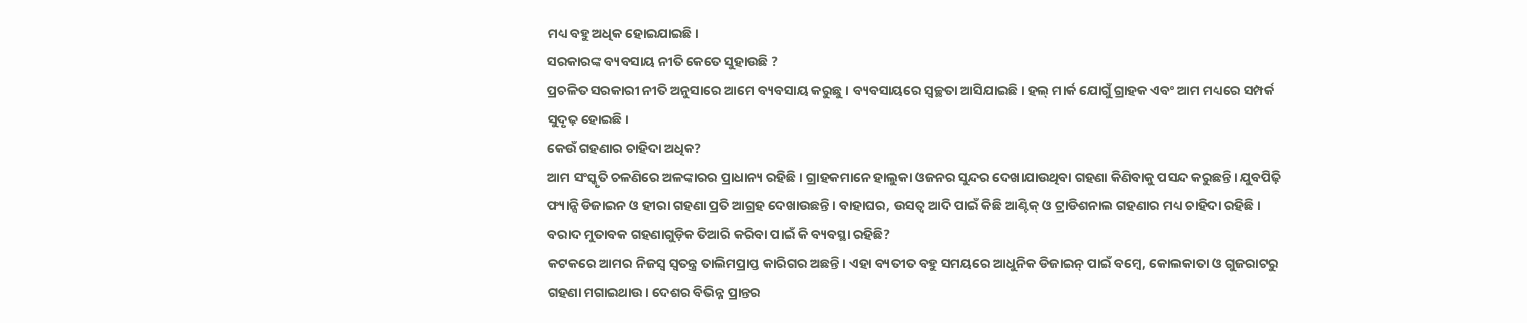ମଧ୍ୟ ବହୁ ଅଧିକ ହୋଇଯାଇଛି।
ସରକାରଙ୍କ ବ୍ୟବସାୟ ନୀତି କେତେ ସୁହାଉଛି ?
ପ୍ରଚଳିତ ସରକାରୀ ନୀତି ଅନୁସାରେ ଆମେ ବ୍ୟବସାୟ କରୁଛୁ। ବ୍ୟବସାୟରେ ସ୍ବଚ୍ଛତା ଆସିଯାଇଛି। ହଲ୍ ମାର୍କ ଯୋଗୁଁ ଗ୍ରାହକ ଏବଂ ଆମ ମଧ୍ୟରେ ସମ୍ପର୍କ ସୁଦୃଢ଼ ହୋଇଛି।
କେଉଁ ଗହଣାର ଚାହିଦା ଅଧିକ?
ଆମ ସଂସ୍କୃତି ଚଳଣିରେ ଅଳଙ୍କାରର ପ୍ରାଧାନ୍ୟ ରହିଛି। ଗ୍ରାହକମାନେ ହାଲୁକା ଓଜନର ସୁନ୍ଦର ଦେଖାଯାଉଥିବା ଗହଣା କିଣିବାକୁ ପସନ୍ଦ କରୁଛନ୍ତି। ଯୁବପିଢ଼ି ଫ୍ୟାନ୍ସି ଡିଜାଇନ ଓ ହୀରା ଗହଣା ପ୍ରତି ଆଗ୍ରହ ଦେଖାଉଛନ୍ତି। ବାହାଘର, ଉସତ୍ବ ଆଦି ପାଇଁ କିଛି ଆଣ୍ଟିକ୍ ଓ ଟ୍ରାଡିଶନାଲ ଗହଣାର ମଧ୍ୟ ଚାହିଦା ରହିଛି।
ବରାଦ ମୁତାବକ ଗହଣାଗୁଡ଼ିକ ତିଆରି କରିବା ପାଇଁ କି ବ୍ୟବସ୍ଥା ରହିଛି?
କଟକରେ ଆମର ନିଜସ୍ବ ସ୍ବତନ୍ତ୍ର ତାଲିମପ୍ରାପ୍ତ କାରିଗର ଅଛନ୍ତି। ଏହା ବ୍ୟତୀତ ବହୁ ସମୟରେ ଆଧୁନିକ ଡିଜାଇନ୍ ପାଇଁ ବମ୍ବେ, କୋଲକାତା ଓ ଗୁଜରାଟରୁ ଗହଣା ମଗାଇଥାଉ। ଦେଶର ବିଭିନ୍ନ ପ୍ରାନ୍ତର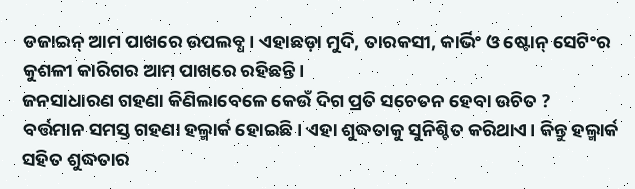ଡଜାଇନ୍ ଆମ ପାଖରେ ଉପଲବ୍ଧ। ଏହାଛଡ଼ା ମୁଦି, ତାରକସୀ, କାର୍ଭିଂ ଓ ଷ୍ଟୋନ୍ ସେଟିଂର କୁଶଳୀ କାରିଗର ଆମ ପାଖରେ ରହିଛନ୍ତି।
ଜନସାଧାରଣ ଗହଣା କିଣିଲାବେଳେ କେଉଁ ଦିଗ ପ୍ରତି ସଚେତନ ହେବା ଉଚିତ ?
ବର୍ତ୍ତମାନ ସମସ୍ତ ଗହଣା ହଲ୍ମାର୍କ ହୋଇଛି। ଏହା ଶୁଦ୍ଧତାକୁ ସୁନିଶ୍ଚିତ କରିଥାଏ। କିନ୍ତୁ ହଲ୍ମାର୍କ ସହିତ ଶୁଦ୍ଧତାର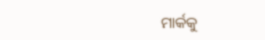ମାର୍କକୁ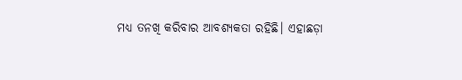ମଧ୍ୟ ତନଖି କରିବାର ଆବଶ୍ୟକତା ରହିଛି। ଏହାଛଡ଼ା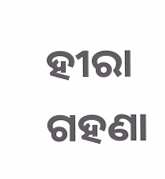ହୀରା ଗହଣା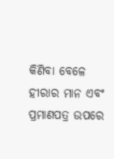କିଣିବା ବେଳେ ହୀରାର ମାନ ଏବଂ ପ୍ରମାଣପତ୍ର ଉପରେ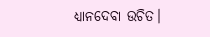ଧ୍ୟାନଦେବା ଉଚିତ।